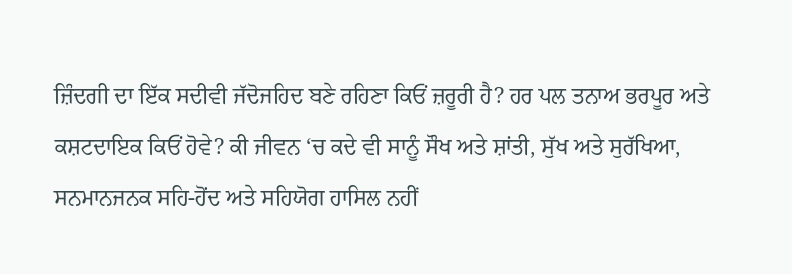ਜ਼ਿੰਦਗੀ ਦਾ ਇੱਕ ਸਦੀਵੀ ਜੱਦੋਜਹਿਦ ਬਣੇ ਰਹਿਣਾ ਕਿਓਂ ਜ਼ਰੂਰੀ ਹੈ? ਹਰ ਪਲ ਤਨਾਅ ਭਰਪੂਰ ਅਤੇ ਕਸ਼ਟਦਾਇਕ ਕਿਓਂ ਹੋਵੇ? ਕੀ ਜੀਵਨ ‘ਚ ਕਦੇ ਵੀ ਸਾਨੂੰ ਸੌਖ ਅਤੇ ਸ਼ਾਂਤੀ, ਸੁੱਖ ਅਤੇ ਸੁਰੱਖਿਆ, ਸਨਮਾਨਜਨਕ ਸਹਿ-ਹੋਂਦ ਅਤੇ ਸਹਿਯੋਗ ਹਾਸਿਲ ਨਹੀਂ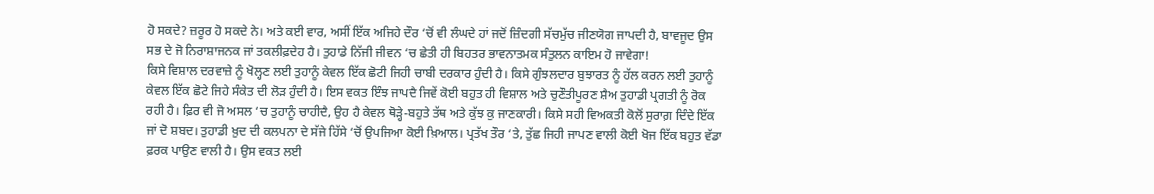ਹੋ ਸਕਦੇ? ਜ਼ਰੂਰ ਹੋ ਸਕਦੇ ਨੇ। ਅਤੇ ਕਈ ਵਾਰ, ਅਸੀਂ ਇੱਕ ਅਜਿਹੇ ਦੌਰ ‘ਚੋਂ ਵੀ ਲੰਘਦੇ ਹਾਂ ਜਦੋਂ ਜ਼ਿੰਦਗੀ ਸੱਚਮੁੱਚ ਜੀਣਯੋਗ ਜਾਪਦੀ ਹੈ, ਬਾਵਜੂਦ ਉਸ ਸਭ ਦੇ ਜੋ ਨਿਰਾਸ਼ਾਜਨਕ ਜਾਂ ਤਕਲੀਫ਼ਦੇਹ ਹੈ। ਤੁਹਾਡੇ ਨਿੱਜੀ ਜੀਵਨ ‘ਚ ਛੇਤੀ ਹੀ ਬਿਹਤਰ ਭਾਵਨਾਤਮਕ ਸੰਤੁਲਨ ਕਾਇਮ ਹੋ ਜਾਵੇਗਾ!
ਕਿਸੇ ਵਿਸ਼ਾਲ ਦਰਵਾਜ਼ੇ ਨੂੰ ਖੋਲ੍ਹਣ ਲਈ ਤੁਹਾਨੂੰ ਕੇਵਲ ਇੱਕ ਛੋਟੀ ਜਿਹੀ ਚਾਬੀ ਦਰਕਾਰ ਹੁੰਦੀ ਹੈ। ਕਿਸੇ ਗੁੰਝਲਦਾਰ ਬੁਝਾਰਤ ਨੂੰ ਹੱਲ ਕਰਨ ਲਈ ਤੁਹਾਨੂੰ ਕੇਵਲ ਇੱਕ ਛੋਟੇ ਜਿਹੇ ਸੰਕੇਤ ਦੀ ਲੋੜ ਹੁੰਦੀ ਹੈ। ਇਸ ਵਕਤ ਇੰਝ ਜਾਪਦੈ ਜਿਵੇਂ ਕੋਈ ਬਹੁਤ ਹੀ ਵਿਸ਼ਾਲ ਅਤੇ ਚੁਣੌਤੀਪੂਰਣ ਸ਼ੈਅ ਤੁਹਾਡੀ ਪ੍ਰਗਤੀ ਨੂੰ ਰੋਕ ਰਹੀ ਹੈ। ਫ਼ਿਰ ਵੀ ਜੋ ਅਸਲ ‘ਚ ਤੁਹਾਨੂੰ ਚਾਹੀਦੈ, ਉਹ ਹੈ ਕੇਵਲ ਥੋੜ੍ਹੇ-ਬਹੁਤੇ ਤੱਥ ਅਤੇ ਕੁੱਝ ਕੁ ਜਾਣਕਾਰੀ। ਕਿਸੇ ਸਹੀ ਵਿਅਕਤੀ ਕੋਲੋਂ ਸੁਰਾਗ਼ ਦਿੰਦੇ ਇੱਕ ਜਾਂ ਦੋ ਸ਼ਬਦ। ਤੁਹਾਡੀ ਖ਼ੁਦ ਦੀ ਕਲਪਨਾ ਦੇ ਸੱਜੇ ਹਿੱਸੇ ‘ਚੋਂ ਉਪਜਿਆ ਕੋਈ ਖ਼ਿਆਲ। ਪ੍ਰਤੱਖ ਤੌਰ ‘ਤੇ, ਤੁੱਛ ਜਿਹੀ ਜਾਪਣ ਵਾਲੀ ਕੋਈ ਖੋਜ ਇੱਕ ਬਹੁਤ ਵੱਡਾ ਫ਼ਰਕ ਪਾਉਣ ਵਾਲੀ ਹੈ। ਉਸ ਵਕਤ ਲਈ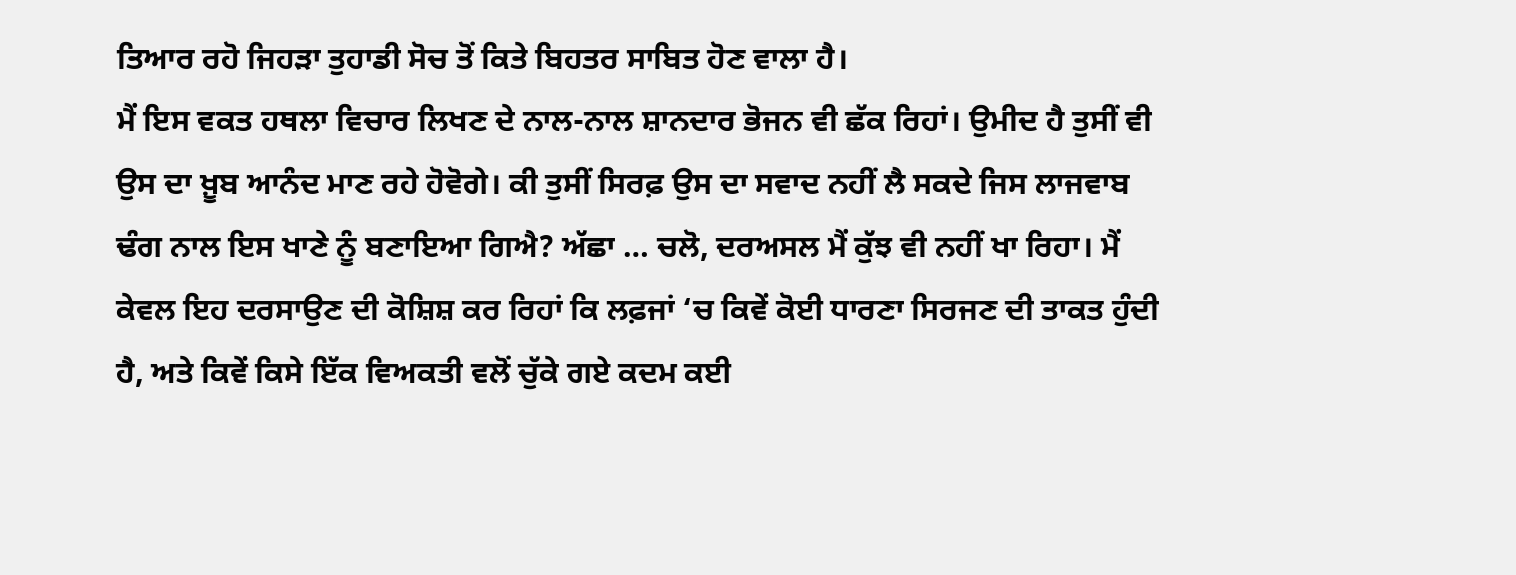ਤਿਆਰ ਰਹੋ ਜਿਹੜਾ ਤੁਹਾਡੀ ਸੋਚ ਤੋਂ ਕਿਤੇ ਬਿਹਤਰ ਸਾਬਿਤ ਹੋਣ ਵਾਲਾ ਹੈ।
ਮੈਂ ਇਸ ਵਕਤ ਹਥਲਾ ਵਿਚਾਰ ਲਿਖਣ ਦੇ ਨਾਲ-ਨਾਲ ਸ਼ਾਨਦਾਰ ਭੋਜਨ ਵੀ ਛੱਕ ਰਿਹਾਂ। ਉਮੀਦ ਹੈ ਤੁਸੀਂ ਵੀ ਉਸ ਦਾ ਖ਼ੂਬ ਆਨੰਦ ਮਾਣ ਰਹੇ ਹੋਵੋਗੇ। ਕੀ ਤੁਸੀਂ ਸਿਰਫ਼ ਉਸ ਦਾ ਸਵਾਦ ਨਹੀਂ ਲੈ ਸਕਦੇ ਜਿਸ ਲਾਜਵਾਬ ਢੰਗ ਨਾਲ ਇਸ ਖਾਣੇ ਨੂੰ ਬਣਾਇਆ ਗਿਐ? ਅੱਛਾ … ਚਲੋ, ਦਰਅਸਲ ਮੈਂ ਕੁੱਝ ਵੀ ਨਹੀਂ ਖਾ ਰਿਹਾ। ਮੈਂ ਕੇਵਲ ਇਹ ਦਰਸਾਉਣ ਦੀ ਕੋਸ਼ਿਸ਼ ਕਰ ਰਿਹਾਂ ਕਿ ਲਫ਼ਜਾਂ ‘ਚ ਕਿਵੇਂ ਕੋਈ ਧਾਰਣਾ ਸਿਰਜਣ ਦੀ ਤਾਕਤ ਹੁੰਦੀ ਹੈ, ਅਤੇ ਕਿਵੇਂ ਕਿਸੇ ਇੱਕ ਵਿਅਕਤੀ ਵਲੋਂ ਚੁੱਕੇ ਗਏ ਕਦਮ ਕਈ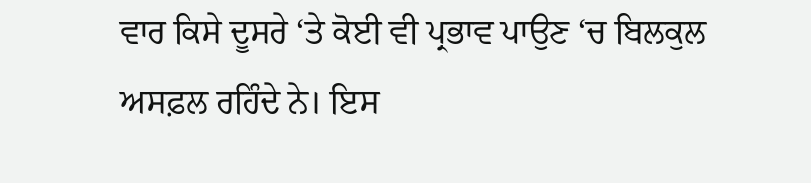ਵਾਰ ਕਿਸੇ ਦੂਸਰੇ ‘ਤੇ ਕੋਈ ਵੀ ਪ੍ਰਭਾਵ ਪਾਉਣ ‘ਚ ਬਿਲਕੁਲ ਅਸਫ਼ਲ ਰਹਿੰਦੇ ਨੇ। ਇਸ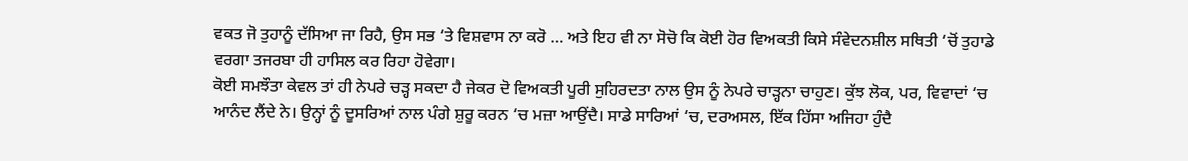ਵਕਤ ਜੋ ਤੁਹਾਨੂੰ ਦੱਸਿਆ ਜਾ ਰਿਹੈ, ਉਸ ਸਭ ‘ਤੇ ਵਿਸ਼ਵਾਸ ਨਾ ਕਰੋ … ਅਤੇ ਇਹ ਵੀ ਨਾ ਸੋਚੋ ਕਿ ਕੋਈ ਹੋਰ ਵਿਅਕਤੀ ਕਿਸੇ ਸੰਵੇਦਨਸ਼ੀਲ ਸਥਿਤੀ ‘ਚੋਂ ਤੁਹਾਡੇ ਵਰਗਾ ਤਜਰਬਾ ਹੀ ਹਾਸਿਲ ਕਰ ਰਿਹਾ ਹੋਵੇਗਾ।
ਕੋਈ ਸਮਝੌਤਾ ਕੇਵਲ ਤਾਂ ਹੀ ਨੇਪਰੇ ਚੜ੍ਹ ਸਕਦਾ ਹੈ ਜੇਕਰ ਦੋ ਵਿਅਕਤੀ ਪੂਰੀ ਸੁਹਿਰਦਤਾ ਨਾਲ ਉਸ ਨੂੰ ਨੇਪਰੇ ਚਾੜ੍ਹਨਾ ਚਾਹੁਣ। ਕੁੱਝ ਲੋਕ, ਪਰ, ਵਿਵਾਦਾਂ ‘ਚ ਆਨੰਦ ਲੈਂਦੇ ਨੇ। ਉਨ੍ਹਾਂ ਨੂੰ ਦੂਸਰਿਆਂ ਨਾਲ ਪੰਗੇ ਸ਼ੁਰੂ ਕਰਨ ‘ਚ ਮਜ਼ਾ ਆਉਂਦੈ। ਸਾਡੇ ਸਾਰਿਆਂ ‘ਚ, ਦਰਅਸਲ, ਇੱਕ ਹਿੱਸਾ ਅਜਿਹਾ ਹੁੰਦੈ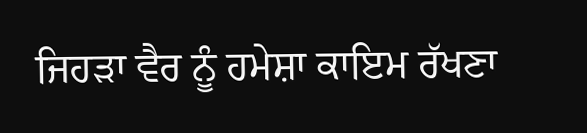ਜਿਹੜਾ ਵੈਰ ਨੂੰ ਹਮੇਸ਼ਾ ਕਾਇਮ ਰੱਖਣਾ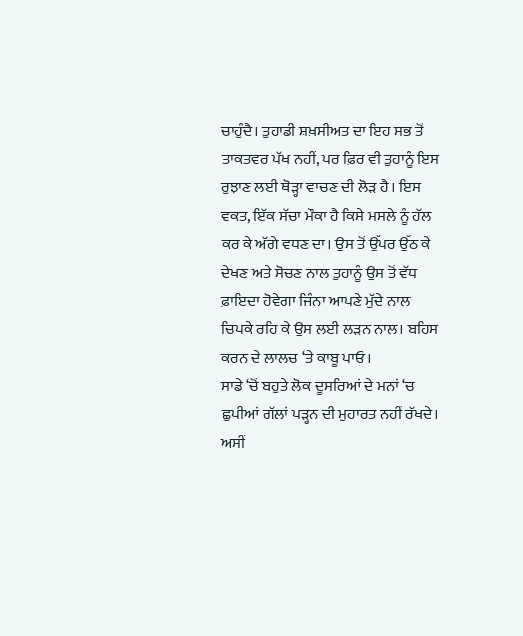ਚਾਹੁੰਦੈ। ਤੁਹਾਡੀ ਸ਼ਖ਼ਸੀਅਤ ਦਾ ਇਹ ਸਭ ਤੋਂ ਤਾਕਤਵਰ ਪੱਖ ਨਹੀਂ, ਪਰ ਫ਼ਿਰ ਵੀ ਤੁਹਾਨੂੰ ਇਸ ਰੁਝਾਣ ਲਈ ਥੋੜ੍ਹਾ ਵਾਚਣ ਦੀ ਲੋੜ ਹੈ। ਇਸ ਵਕਤ, ਇੱਕ ਸੱਚਾ ਮੌਕਾ ਹੈ ਕਿਸੇ ਮਸਲੇ ਨੂੰ ਹੱਲ ਕਰ ਕੇ ਅੱਗੇ ਵਧਣ ਦਾ। ਉਸ ਤੋਂ ਉੱਪਰ ਉੱਠ ਕੇ ਦੇਖਣ ਅਤੇ ਸੋਚਣ ਨਾਲ ਤੁਹਾਨੂੰ ਉਸ ਤੋਂ ਵੱਧ ਫ਼ਾਇਦਾ ਹੋਵੇਗਾ ਜਿੰਨਾ ਆਪਣੇ ਮੁੱਦੇ ਨਾਲ ਚਿਪਕੇ ਰਹਿ ਕੇ ਉਸ ਲਈ ਲੜਨ ਨਾਲ। ਬਹਿਸ ਕਰਨ ਦੇ ਲਾਲਚ ‘ਤੇ ਕਾਬੂ ਪਾਓ।
ਸਾਡੇ ‘ਚੋਂ ਬਹੁਤੇ ਲੋਕ ਦੂਸਰਿਆਂ ਦੇ ਮਨਾਂ ‘ਚ ਛੁਪੀਆਂ ਗੱਲਾਂ ਪੜ੍ਹਨ ਦੀ ਮੁਹਾਰਤ ਨਹੀਂ ਰੱਖਦੇ। ਅਸੀਂ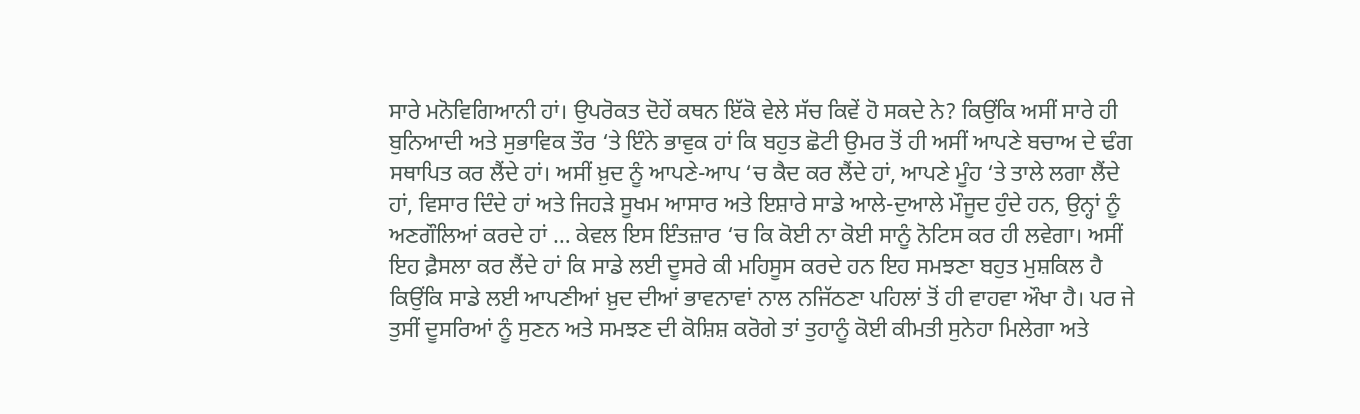ਸਾਰੇ ਮਨੋਵਿਗਿਆਨੀ ਹਾਂ। ਉਪਰੋਕਤ ਦੋਹੇਂ ਕਥਨ ਇੱਕੋ ਵੇਲੇ ਸੱਚ ਕਿਵੇਂ ਹੋ ਸਕਦੇ ਨੇ? ਕਿਉਂਕਿ ਅਸੀਂ ਸਾਰੇ ਹੀ ਬੁਨਿਆਦੀ ਅਤੇ ਸੁਭਾਵਿਕ ਤੌਰ ‘ਤੇ ਇੰਨੇ ਭਾਵੁਕ ਹਾਂ ਕਿ ਬਹੁਤ ਛੋਟੀ ਉਮਰ ਤੋਂ ਹੀ ਅਸੀਂ ਆਪਣੇ ਬਚਾਅ ਦੇ ਢੰਗ ਸਥਾਪਿਤ ਕਰ ਲੈਂਦੇ ਹਾਂ। ਅਸੀਂ ਖ਼ੁਦ ਨੂੰ ਆਪਣੇ-ਆਪ ‘ਚ ਕੈਦ ਕਰ ਲੈਂਦੇ ਹਾਂ, ਆਪਣੇ ਮੂੰਹ ‘ਤੇ ਤਾਲੇ ਲਗਾ ਲੈਂਦੇ ਹਾਂ, ਵਿਸਾਰ ਦਿੰਦੇ ਹਾਂ ਅਤੇ ਜਿਹੜੇ ਸੂਖਮ ਆਸਾਰ ਅਤੇ ਇਸ਼ਾਰੇ ਸਾਡੇ ਆਲੇ-ਦੁਆਲੇ ਮੌਜੂਦ ਹੁੰਦੇ ਹਨ, ਉਨ੍ਹਾਂ ਨੂੰ ਅਣਗੌਲਿਆਂ ਕਰਦੇ ਹਾਂ … ਕੇਵਲ ਇਸ ਇੰਤਜ਼ਾਰ ‘ਚ ਕਿ ਕੋਈ ਨਾ ਕੋਈ ਸਾਨੂੰ ਨੋਟਿਸ ਕਰ ਹੀ ਲਵੇਗਾ। ਅਸੀਂ ਇਹ ਫ਼ੈਸਲਾ ਕਰ ਲੈਂਦੇ ਹਾਂ ਕਿ ਸਾਡੇ ਲਈ ਦੂਸਰੇ ਕੀ ਮਹਿਸੂਸ ਕਰਦੇ ਹਨ ਇਹ ਸਮਝਣਾ ਬਹੁਤ ਮੁਸ਼ਕਿਲ ਹੈ ਕਿਉਂਕਿ ਸਾਡੇ ਲਈ ਆਪਣੀਆਂ ਖ਼ੁਦ ਦੀਆਂ ਭਾਵਨਾਵਾਂ ਨਾਲ ਨਜਿੱਠਣਾ ਪਹਿਲਾਂ ਤੋਂ ਹੀ ਵਾਹਵਾ ਔਖਾ ਹੈ। ਪਰ ਜੇ ਤੁਸੀਂ ਦੂਸਰਿਆਂ ਨੂੰ ਸੁਣਨ ਅਤੇ ਸਮਝਣ ਦੀ ਕੋਸ਼ਿਸ਼ ਕਰੋਗੇ ਤਾਂ ਤੁਹਾਨੂੰ ਕੋਈ ਕੀਮਤੀ ਸੁਨੇਹਾ ਮਿਲੇਗਾ ਅਤੇ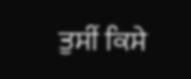ਤੁਸੀਂ ਕਿਸੇ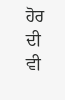ਹੋਰ ਦੀ ਵੀ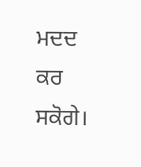ਮਦਦ ਕਰ ਸਕੋਗੇ।